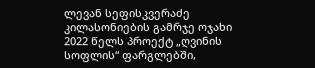ლევან სეფისკვერაძე
კილასონიების გამრჯე ოჯახი 2022 წელს პროექტ „ღვინის სოფლის“ ფარგლებში,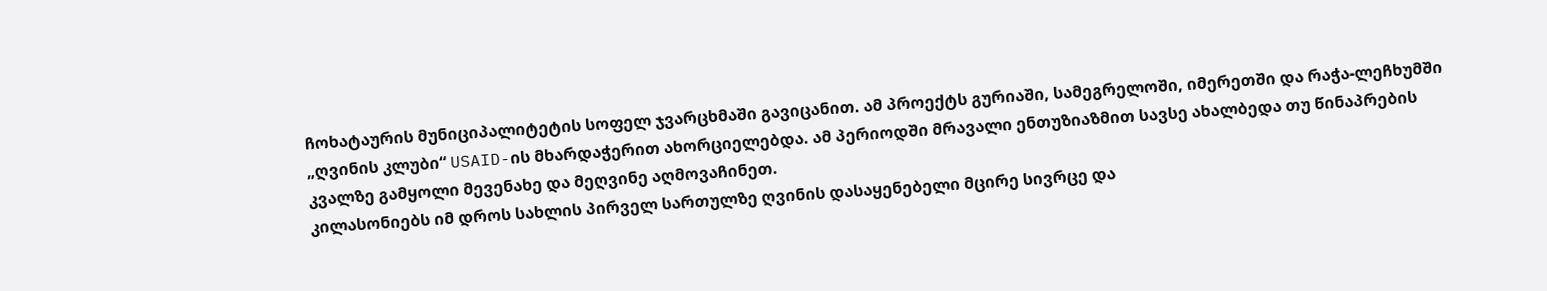ჩოხატაურის მუნიციპალიტეტის სოფელ ჯვარცხმაში გავიცანით. ამ პროექტს გურიაში, სამეგრელოში, იმერეთში და რაჭა-ლეჩხუმში „ღვინის კლუბი“ USAID-ის მხარდაჭერით ახორციელებდა. ამ პერიოდში მრავალი ენთუზიაზმით სავსე ახალბედა თუ წინაპრების კვალზე გამყოლი მევენახე და მეღვინე აღმოვაჩინეთ.
კილასონიებს იმ დროს სახლის პირველ სართულზე ღვინის დასაყენებელი მცირე სივრცე და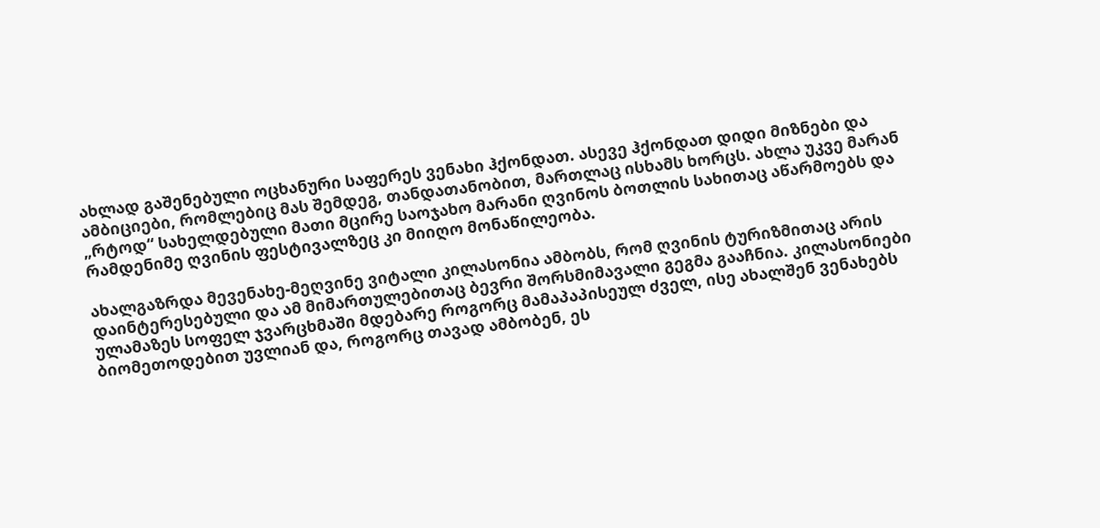ახლად გაშენებული ოცხანური საფერეს ვენახი ჰქონდათ. ასევე ჰქონდათ დიდი მიზნები და ამბიციები, რომლებიც მას შემდეგ, თანდათანობით, მართლაც ისხამს ხორცს. ახლა უკვე მარან „რტოდ“ სახელდებული მათი მცირე საოჯახო მარანი ღვინოს ბოთლის სახითაც აწარმოებს და რამდენიმე ღვინის ფესტივალზეც კი მიიღო მონაწილეობა.

ახალგაზრდა მევენახე-მეღვინე ვიტალი კილასონია ამბობს, რომ ღვინის ტურიზმითაც არის დაინტერესებული და ამ მიმართულებითაც ბევრი შორსმიმავალი გეგმა გააჩნია. კილასონიები ულამაზეს სოფელ ჯვარცხმაში მდებარე როგორც მამაპაპისეულ ძველ, ისე ახალშენ ვენახებს ბიომეთოდებით უვლიან და, როგორც თავად ამბობენ, ეს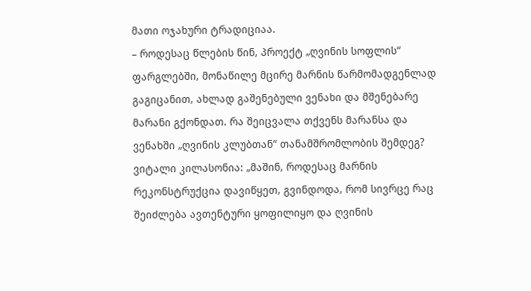მათი ოჯახური ტრადიციაა.
– როდესაც წლების წინ, პროექტ „ღვინის სოფლის“ ფარგლებში, მონაწილე მცირე მარნის წარმომადგენლად გაგიცანით, ახლად გაშენებული ვენახი და მშენებარე მარანი გქონდათ. რა შეიცვალა თქვენს მარანსა და ვენახში „ღვინის კლუბთან“ თანამშრომლობის შემდეგ?
ვიტალი კილასონია: „მაშინ, როდესაც მარნის რეკონსტრუქცია დავიწყეთ, გვინდოდა, რომ სივრცე რაც შეიძლება ავთენტური ყოფილიყო და ღვინის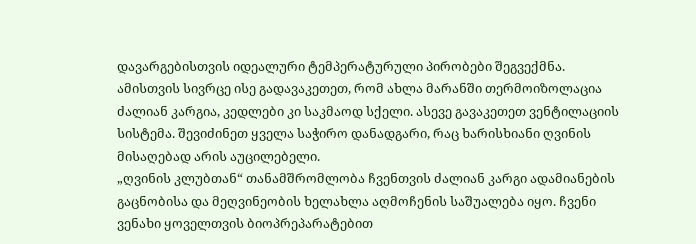დავარგებისთვის იდეალური ტემპერატურული პირობები შეგვექმნა. ამისთვის სივრცე ისე გადავაკეთეთ, რომ ახლა მარანში თერმოიზოლაცია ძალიან კარგია, კედლები კი საკმაოდ სქელი. ასევე გავაკეთეთ ვენტილაციის სისტემა. შევიძინეთ ყველა საჭირო დანადგარი, რაც ხარისხიანი ღვინის მისაღებად არის აუცილებელი.
„ღვინის კლუბთან“ თანამშრომლობა ჩვენთვის ძალიან კარგი ადამიანების გაცნობისა და მეღვინეობის ხელახლა აღმოჩენის საშუალება იყო. ჩვენი ვენახი ყოველთვის ბიოპრეპარატებით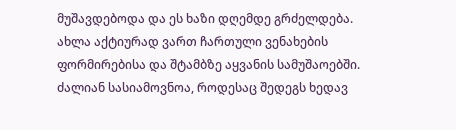მუშავდებოდა და ეს ხაზი დღემდე გრძელდება. ახლა აქტიურად ვართ ჩართული ვენახების ფორმირებისა და შტამბზე აყვანის სამუშაოებში. ძალიან სასიამოვნოა, როდესაც შედეგს ხედავ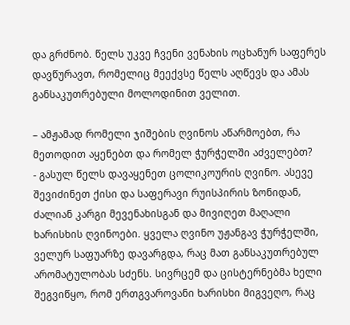და გრძნობ. წელს უკვე ჩვენი ვენახის ოცხანურ საფერეს დავწურავთ, რომელიც მეექვსე წელს აღწევს და ამას განსაკუთრებული მოლოდინით ველით.

– ამჟამად რომელი ჯიშების ღვინოს აწარმოებთ, რა მეთოდით აყენებთ და რომელ ჭურჭელში აძველებთ?
- გასულ წელს დავაყენეთ ცოლიკოურის ღვინო. ასევე შევიძინეთ ქისი და საფერავი რუისპირის ზონიდან, ძალიან კარგი მევენახისგან და მივიღეთ მაღალი ხარისხის ღვინოები. ყველა ღვინო უჟანგავ ჭურჭელში, ველურ საფუარზე დავარგდა, რაც მათ განსაკუთრებულ არომატულობას სძენს. სივრცემ და ცისტერნებმა ხელი შეგვიწყო, რომ ერთგვაროვანი ხარისხი მიგვეღო, რაც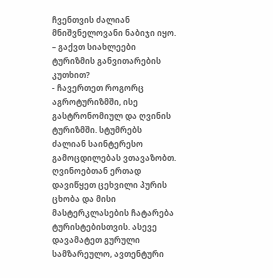ჩვენთვის ძალიან მნიშვნელოვანი ნაბიჯი იყო.
– გაქვთ სიახლეები ტურიზმის განვითარების კუთხით?
- ჩავერთეთ როგორც აგროტურიზმში, ისე გასტრონომიულ და ღვინის ტურიზმში. სტუმრებს ძალიან საინტერესო გამოცდილებას ვთავაზობთ. ღვინოებთან ერთად დავიწყეთ ცეხვილი პურის ცხობა და მისი მასტერკლასების ჩატარება ტურისტებისთვის. ასევე დავამატეთ გურული სამზარეულო, ავთენტური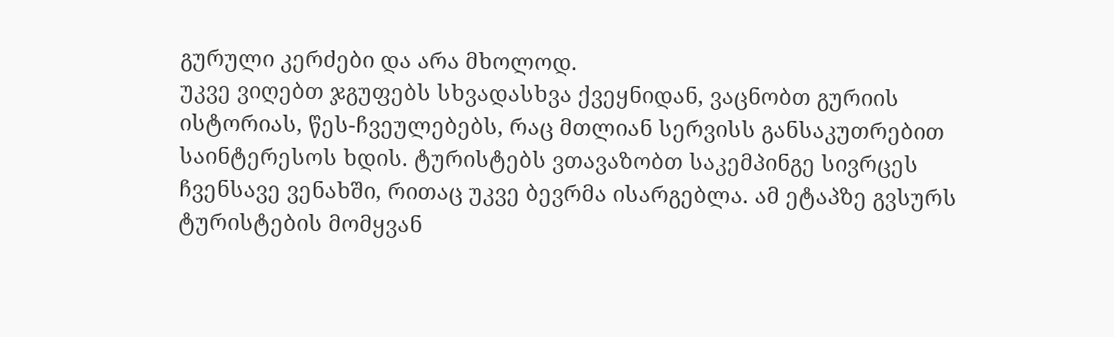გურული კერძები და არა მხოლოდ.
უკვე ვიღებთ ჯგუფებს სხვადასხვა ქვეყნიდან, ვაცნობთ გურიის ისტორიას, წეს-ჩვეულებებს, რაც მთლიან სერვისს განსაკუთრებით საინტერესოს ხდის. ტურისტებს ვთავაზობთ საკემპინგე სივრცეს ჩვენსავე ვენახში, რითაც უკვე ბევრმა ისარგებლა. ამ ეტაპზე გვსურს ტურისტების მომყვან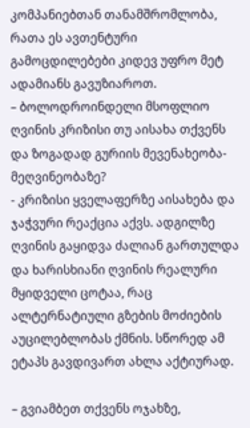კომპანიებთან თანამშრომლობა, რათა ეს ავთენტური გამოცდილებები კიდევ უფრო მეტ ადამიანს გავუზიაროთ.
– ბოლოდროინდელი მსოფლიო ღვინის კრიზისი თუ აისახა თქვენს და ზოგადად გურიის მევენახეობა-მეღვინეობაზე?
- კრიზისი ყველაფერზე აისახება და ჯაჭვური რეაქცია აქვს. ადგილზე ღვინის გაყიდვა ძალიან გართულდა და ხარისხიანი ღვინის რეალური მყიდველი ცოტაა, რაც ალტერნატიული გზების მოძიების აუცილებლობას ქმნის. სწორედ ამ ეტაპს გავდივართ ახლა აქტიურად.

– გვიამბეთ თქვენს ოჯახზე,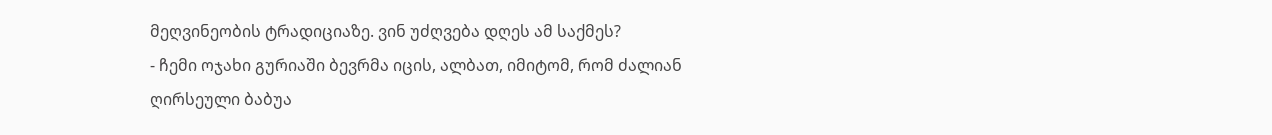მეღვინეობის ტრადიციაზე. ვინ უძღვება დღეს ამ საქმეს?
- ჩემი ოჯახი გურიაში ბევრმა იცის, ალბათ, იმიტომ, რომ ძალიან ღირსეული ბაბუა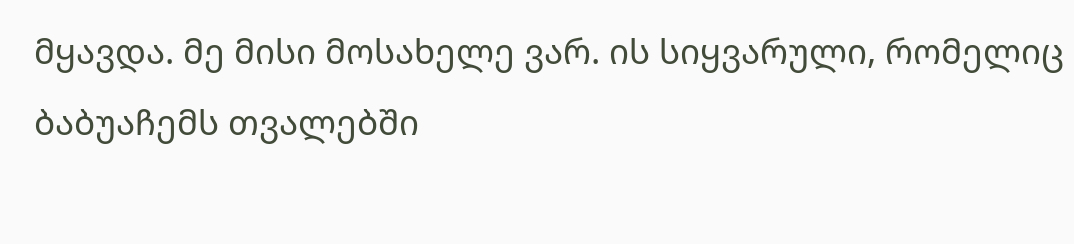მყავდა. მე მისი მოსახელე ვარ. ის სიყვარული, რომელიც ბაბუაჩემს თვალებში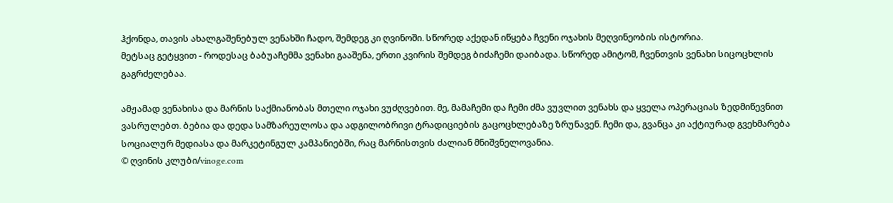ჰქონდა, თავის ახალგაშენებულ ვენახში ჩადო, შემდეგ კი ღვინოში. სწორედ აქედან იწყება ჩვენი ოჯახის მეღვინეობის ისტორია.
მეტსაც გეტყვით - როდესაც ბაბუაჩემმა ვენახი გააშენა, ერთი კვირის შემდეგ ბიძაჩემი დაიბადა. სწორედ ამიტომ, ჩვენთვის ვენახი სიცოცხლის გაგრძელებაა.

ამჟამად ვენახისა და მარნის საქმიანობას მთელი ოჯახი ვუძღვებით. მე, მამაჩემი და ჩემი ძმა ვუვლით ვენახს და ყველა ოპერაციას ზედმიწევნით ვასრულებთ. ბებია და დედა სამზარეულოსა და ადგილობრივი ტრადიციების გაცოცხლებაზე ზრუნავენ. ჩემი და, გვანცა კი აქტიურად გვეხმარება სოციალურ მედიასა და მარკეტინგულ კამპანიებში, რაც მარნისთვის ძალიან მნიშვნელოვანია.
© ღვინის კლუბი/vinoge.com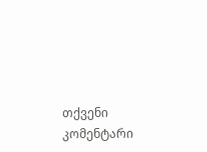თქვენი კომენტარი